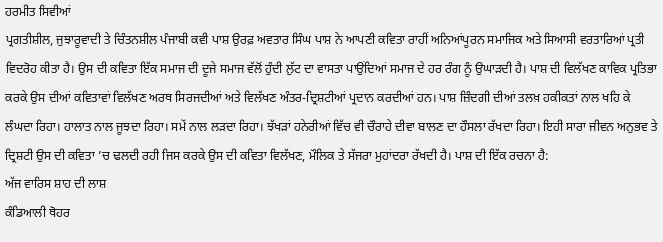ਹਰਮੀਤ ਸਿਵੀਆਂ
ਪ੍ਰਗਤੀਸ਼ੀਲ, ਜੁਝਾਰੂਵਾਦੀ ਤੇ ਚਿੰਤਨਸ਼ੀਲ ਪੰਜਾਬੀ ਕਵੀ ਪਾਸ਼ ਉਰਫ਼ ਅਵਤਾਰ ਸਿੰਘ ਪਾਸ਼ ਨੇ ਆਪਣੀ ਕਵਿਤਾ ਰਾਹੀਂ ਅਨਿਆਂਪੂਰਨ ਸਮਾਜਿਕ ਅਤੇ ਸਿਆਸੀ ਵਰਤਾਰਿਆਂ ਪ੍ਰਤੀ ਵਿਦਰੋਹ ਕੀਤਾ ਹੈ। ਉਸ ਦੀ ਕਵਿਤਾ ਇੱਕ ਸਮਾਜ ਦੀ ਦੂਜੇ ਸਮਾਜ ਵੱਲੋਂ ਹੁੰਦੀ ਲੁੱਟ ਦਾ ਵਾਸਤਾ ਪਾਉਂਦਿਆਂ ਸਮਾਜ ਦੇ ਹਰ ਰੰਗ ਨੂੰ ਉਘਾੜਦੀ ਹੈ। ਪਾਸ਼ ਦੀ ਵਿਲੱਖਣ ਕਾਵਿਕ ਪ੍ਰਤਿਭਾ ਕਰਕੇ ਉਸ ਦੀਆਂ ਕਵਿਤਾਵਾਂ ਵਿਲੱਖਣ ਅਰਥ ਸਿਰਜਦੀਆਂ ਅਤੇ ਵਿਲੱਖਣ ਅੰਤਰ-ਦ੍ਰਿਸ਼ਟੀਆਂ ਪ੍ਰਦਾਨ ਕਰਦੀਆਂ ਹਨ। ਪਾਸ਼ ਜ਼ਿੰਦਗੀ ਦੀਆਂ ਤਲਖ਼ ਹਕੀਕਤਾਂ ਨਾਲ ਖਹਿ ਕੇ ਲੰਘਦਾ ਰਿਹਾ। ਹਾਲਾਤ ਨਾਲ ਜੂਝਦਾ ਰਿਹਾ। ਸਮੇਂ ਨਾਲ ਲੜਦਾ ਰਿਹਾ। ਝੱਖੜਾਂ ਹਨੇਰੀਆਂ ਵਿੱਚ ਵੀ ਚੌਰਾਹੇ ਦੀਵਾ ਬਾਲਣ ਦਾ ਹੌਸਲਾ ਰੱਖਦਾ ਰਿਹਾ। ਇਹੀ ਸਾਰਾ ਜੀਵਨ ਅਨੁਭਵ ਤੇ ਦ੍ਰਿਸ਼ਟੀ ਉਸ ਦੀ ਕਵਿਤਾ ’ਚ ਢਲਦੀ ਰਹੀ ਜਿਸ ਕਰਕੇ ਉਸ ਦੀ ਕਵਿਤਾ ਵਿਲੱਖਣ, ਮੌਲਿਕ ਤੇ ਸੱਜਰਾ ਮੁਹਾਂਦਰਾ ਰੱਖਦੀ ਹੈ। ਪਾਸ਼ ਦੀ ਇੱਕ ਰਚਨਾ ਹੈ:
ਅੱਜ ਵਾਰਿਸ ਸ਼ਾਹ ਦੀ ਲਾਸ਼
ਕੰਡਿਆਲੀ ਥੋਹਰ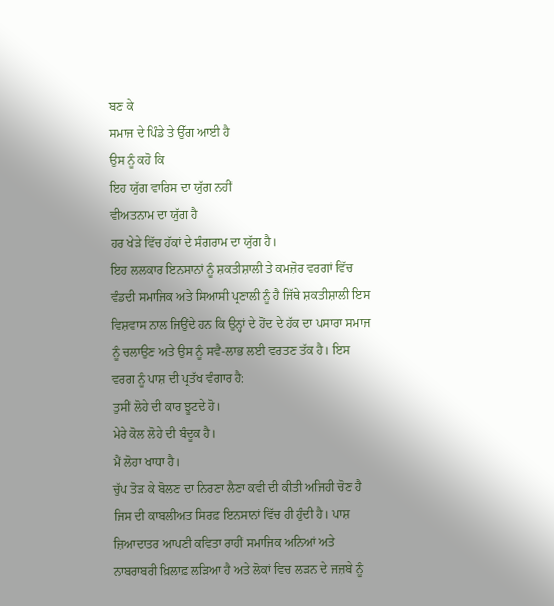ਬਣ ਕੇ
ਸਮਾਜ ਦੇ ਪਿੰਡੇ ਤੇ ਉੱਗ ਆਈ ਹੈ
ਉਸ ਨੂੰ ਕਹੋ ਕਿ
ਇਹ ਯੁੱਗ ਵਾਰਿਸ ਦਾ ਯੁੱਗ ਨਹੀਂ
ਵੀਅਤਨਾਮ ਦਾ ਯੁੱਗ ਹੈ
ਹਰ ਖੇੜੇ ਵਿੱਚ ਹੱਕਾਂ ਦੇ ਸੰਗਰਾਮ ਦਾ ਯੁੱਗ ਹੈ।
ਇਹ ਲਲਕਾਰ ਇਨਸਾਨਾਂ ਨੂੰ ਸ਼ਕਤੀਸ਼ਾਲੀ ਤੇ ਕਮਜ਼ੋਰ ਵਰਗਾਂ ਵਿੱਚ ਵੰਡਦੀ ਸਮਾਜਿਕ ਅਤੇ ਸਿਆਸੀ ਪ੍ਰਣਾਲੀ ਨੂੰ ਹੈ ਜਿੱਥੇ ਸ਼ਕਤੀਸ਼ਾਲੀ ਇਸ ਵਿਸ਼ਵਾਸ ਨਾਲ ਜਿਉਂਦੇ ਹਨ ਕਿ ਉਨ੍ਹਾਂ ਦੇ ਹੋਂਦ ਦੇ ਹੱਕ ਦਾ ਪਸਾਰਾ ਸਮਾਜ ਨੂੰ ਚਲਾਉਣ ਅਤੇ ਉਸ ਨੂੰ ਸਵੈ-ਲਾਭ ਲਈ ਵਰਤਣ ਤੱਕ ਹੈ। ਇਸ ਵਰਗ ਨੂੰ ਪਾਸ਼ ਦੀ ਪ੍ਰਤੱਖ ਵੰਗਾਰ ਹੈ:
ਤੁਸੀਂ ਲੋਹੇ ਦੀ ਕਾਰ ਝੂਟਦੇ ਹੋ।
ਮੇਰੇ ਕੋਲ ਲੋਹੇ ਦੀ ਬੰਦੂਕ ਹੈ।
ਮੈਂ ਲੋਹਾ ਖਾਧਾ ਹੈ।
ਚੁੱਪ ਤੋੜ ਕੇ ਬੋਲਣ ਦਾ ਨਿਰਣਾ ਲੈਣਾ ਕਵੀ ਦੀ ਕੀਤੀ ਅਜਿਹੀ ਚੋਣ ਹੈ ਜਿਸ ਦੀ ਕਾਬਲੀਅਤ ਸਿਰਫ਼ ਇਨਸਾਨਾਂ ਵਿੱਚ ਹੀ ਹੁੰਦੀ ਹੈ। ਪਾਸ਼ ਜ਼ਿਆਦਾਤਰ ਆਪਣੀ ਕਵਿਤਾ ਰਾਹੀਂ ਸਮਾਜਿਕ ਅਨਿਆਂ ਅਤੇ ਨਾਬਰਾਬਰੀ ਖ਼ਿਲਾਫ਼ ਲੜਿਆ ਹੈ ਅਤੇ ਲੋਕਾਂ ਵਿਚ ਲੜਨ ਦੇ ਜਜ਼ਬੇ ਨੂੰ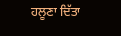ਹਲੂਣਾ ਦਿੱਤਾ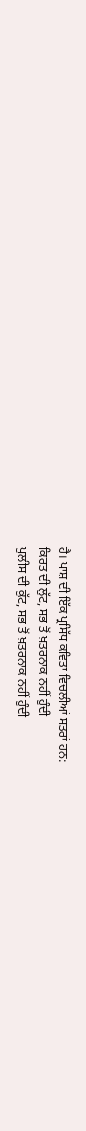ਹੈ। ਪਾਸ਼ ਦੀ ਇੱਕ ਪ੍ਰਸਿੱਧ ਕਵਿਤਾ ਵਿਚਲੀਆਂ ਸਤਰਾਂ ਹਨ:
ਕਿਰਤ ਦੀ ਲੁੱਟ, ਸਭ ਤੋਂ ਖ਼ਤਰਨਾਕ ਨਹੀਂ ਹੁੰਦੀ
ਪੁਲੀਸ ਦੀ ਕੁੱਟ, ਸਭ ਤੋਂ ਖ਼ਤਰਨਾਕ ਨਹੀਂ ਹੁੰਦੀ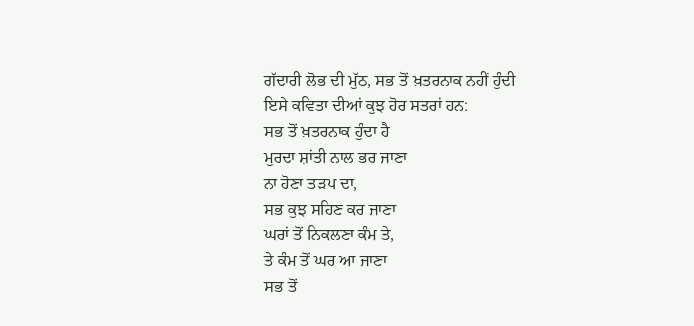ਗੱਦਾਰੀ ਲੋਭ ਦੀ ਮੁੱਠ, ਸਭ ਤੋਂ ਖ਼ਤਰਨਾਕ ਨਹੀਂ ਹੁੰਦੀ
ਇਸੇ ਕਵਿਤਾ ਦੀਆਂ ਕੁਝ ਹੋਰ ਸਤਰਾਂ ਹਨ:
ਸਭ ਤੋਂ ਖ਼ਤਰਨਾਕ ਹੁੰਦਾ ਹੈ
ਮੁਰਦਾ ਸ਼ਾਂਤੀ ਨਾਲ ਭਰ ਜਾਣਾ
ਨਾ ਹੋਣਾ ਤੜਪ ਦਾ,
ਸਭ ਕੁਝ ਸਹਿਣ ਕਰ ਜਾਣਾ
ਘਰਾਂ ਤੋਂ ਨਿਕਲਣਾ ਕੰਮ ਤੇ,
ਤੇ ਕੰਮ ਤੋਂ ਘਰ ਆ ਜਾਣਾ
ਸਭ ਤੋਂ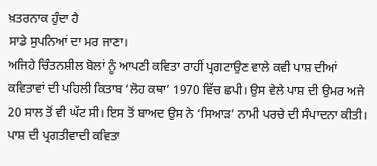ਖ਼ਤਰਨਾਕ ਹੁੰਦਾ ਹੈ
ਸਾਡੇ ਸੁਪਨਿਆਂ ਦਾ ਮਰ ਜਾਣਾ।
ਅਜਿਹੇ ਚਿੰਤਨਸ਼ੀਲ ਬੋਲਾਂ ਨੂੰ ਆਪਣੀ ਕਵਿਤਾ ਰਾਹੀਂ ਪ੍ਰਗਟਾਉਣ ਵਾਲੇ ਕਵੀ ਪਾਸ਼ ਦੀਆਂ ਕਵਿਤਾਵਾਂ ਦੀ ਪਹਿਲੀ ਕਿਤਾਬ ‘ਲੋਹ ਕਥਾ’ 1970 ਵਿੱਚ ਛਪੀ। ਉਸ ਵੇਲੇ ਪਾਸ਼ ਦੀ ਉਮਰ ਅਜੇ 20 ਸਾਲ ਤੋਂ ਵੀ ਘੱਟ ਸੀ। ਇਸ ਤੋਂ ਬਾਅਦ ਉਸ ਨੇ ‘ਸਿਆੜ’ ਨਾਮੀ ਪਰਚੇ ਦੀ ਸੰਪਾਦਨਾ ਕੀਤੀ। ਪਾਸ਼ ਦੀ ਪ੍ਰਗਤੀਵਾਦੀ ਕਵਿਤਾ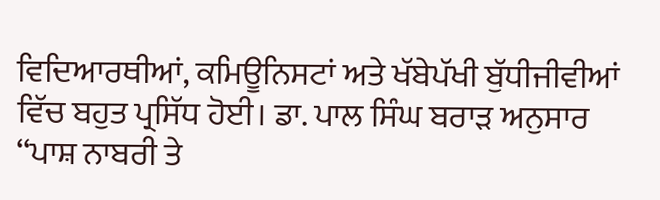ਵਿਦਿਆਰਥੀਆਂ, ਕਮਿਊਨਿਸਟਾਂ ਅਤੇ ਖੱਬੇਪੱਖੀ ਬੁੱਧੀਜੀਵੀਆਂ ਵਿੱਚ ਬਹੁਤ ਪ੍ਰਸਿੱਧ ਹੋਈ। ਡਾ. ਪਾਲ ਸਿੰਘ ਬਰਾੜ ਅਨੁਸਾਰ ‘‘ਪਾਸ਼ ਨਾਬਰੀ ਤੇ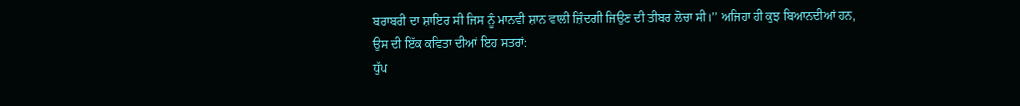ਬਰਾਬਰੀ ਦਾ ਸ਼ਾਇਰ ਸੀ ਜਿਸ ਨੂੰ ਮਾਨਵੀ ਸ਼ਾਨ ਵਾਲੀ ਜ਼ਿੰਦਗੀ ਜਿਉਣ ਦੀ ਤੀਬਰ ਲੋਚਾ ਸੀ।’’ ਅਜਿਹਾ ਹੀ ਕੁਝ ਬਿਆਨਦੀਆਂ ਹਨ, ਉਸ ਦੀ ਇੱਕ ਕਵਿਤਾ ਦੀਆਂ ਇਹ ਸਤਰਾਂ:
ਧੁੱਪ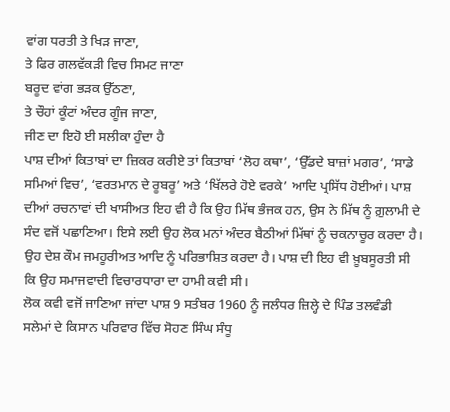ਵਾਂਗ ਧਰਤੀ ਤੇ ਖਿੜ ਜਾਣਾ,
ਤੇ ਫਿਰ ਗਲਵੱਕੜੀ ਵਿਚ ਸਿਮਟ ਜਾਣਾ
ਬਰੂਦ ਵਾਂਗ ਭੜਕ ਉੱਠਣਾ,
ਤੇ ਚੌਹਾਂ ਕੂੰਟਾਂ ਅੰਦਰ ਗੂੰਜ ਜਾਣਾ,
ਜੀਣ ਦਾ ਇਹੋ ਈ ਸਲੀਕਾ ਹੁੰਦਾ ਹੈ
ਪਾਸ਼ ਦੀਆਂ ਕਿਤਾਬਾਂ ਦਾ ਜ਼ਿਕਰ ਕਰੀਏ ਤਾਂ ਕਿਤਾਬਾਂ ‘ਲੋਹ ਕਥਾ’, ‘ਉੱਡਦੇ ਬਾਜ਼ਾਂ ਮਗਰ’, ‘ਸਾਡੇ ਸਮਿਆਂ ਵਿਚ’, ‘ਵਰਤਮਾਨ ਦੇ ਰੂਬਰੂ’ ਅਤੇ ‘ਖਿੱਲਰੇ ਹੋਏ ਵਰਕੇ’ ਆਦਿ ਪ੍ਰਸਿੱਧ ਹੋਈਆਂ। ਪਾਸ਼ ਦੀਆਂ ਰਚਨਾਵਾਂ ਦੀ ਖਾਸੀਅਤ ਇਹ ਵੀ ਹੈ ਕਿ ਉਹ ਮਿੱਥ ਭੰਜਕ ਹਨ, ਉਸ ਨੇ ਮਿੱਥ ਨੂੰ ਗ਼ੁਲਾਮੀ ਦੇ ਸੰਦ ਵਜੋਂ ਪਛਾਣਿਆ। ਇਸੇ ਲਈ ਉਹ ਲੋਕ ਮਨਾਂ ਅੰਦਰ ਬੈਠੀਆਂ ਮਿੱਥਾਂ ਨੂੰ ਚਕਨਾਚੂਰ ਕਰਦਾ ਹੈ। ਉਹ ਦੇਸ਼ ਕੌਮ ਜਮਹੂਰੀਅਤ ਆਦਿ ਨੂੰ ਪਰਿਭਾਸ਼ਿਤ ਕਰਦਾ ਹੈ। ਪਾਸ਼ ਦੀ ਇਹ ਵੀ ਖ਼ੂਬਸੂਰਤੀ ਸੀ ਕਿ ਉਹ ਸਮਾਜਵਾਦੀ ਵਿਚਾਰਧਾਰਾ ਦਾ ਹਾਮੀ ਕਵੀ ਸੀ।
ਲੋਕ ਕਵੀ ਵਜੋਂ ਜਾਣਿਆ ਜਾਂਦਾ ਪਾਸ਼ 9 ਸਤੰਬਰ 1960 ਨੂੰ ਜਲੰਧਰ ਜ਼ਿਲ੍ਹੇ ਦੇ ਪਿੰਡ ਤਲਵੰਡੀ ਸਲੇਮਾਂ ਦੇ ਕਿਸਾਨ ਪਰਿਵਾਰ ਵਿੱਚ ਸੋਹਣ ਸਿੰਘ ਸੰਧੂ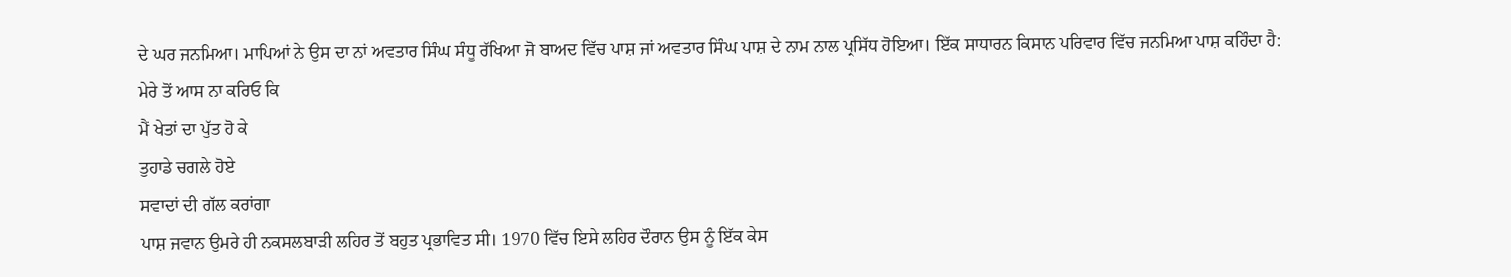ਦੇ ਘਰ ਜਨਮਿਆ। ਮਾਪਿਆਂ ਨੇ ਉਸ ਦਾ ਨਾਂ ਅਵਤਾਰ ਸਿੰਘ ਸੰਧੂ ਰੱਖਿਆ ਜੋ ਬਾਅਦ ਵਿੱਚ ਪਾਸ਼ ਜਾਂ ਅਵਤਾਰ ਸਿੰਘ ਪਾਸ਼ ਦੇ ਨਾਮ ਨਾਲ ਪ੍ਰਸਿੱਧ ਹੋਇਆ। ਇੱਕ ਸਾਧਾਰਨ ਕਿਸਾਨ ਪਰਿਵਾਰ ਵਿੱਚ ਜਨਮਿਆ ਪਾਸ਼ ਕਹਿੰਦਾ ਹੈ:
ਮੇਰੇ ਤੋਂ ਆਸ ਨਾ ਕਰਿਓ ਕਿ
ਮੈਂ ਖੇਤਾਂ ਦਾ ਪੁੱਤ ਹੋ ਕੇ
ਤੁਹਾਡੇ ਚਗਲੇ ਹੋਏ
ਸਵਾਦਾਂ ਦੀ ਗੱਲ ਕਰਾਂਗਾ
ਪਾਸ਼ ਜਵਾਨ ਉਮਰੇ ਹੀ ਨਕਸਲਬਾੜੀ ਲਹਿਰ ਤੋਂ ਬਹੁਤ ਪ੍ਰਭਾਵਿਤ ਸੀ। 1970 ਵਿੱਚ ਇਸੇ ਲਹਿਰ ਦੌਰਾਨ ਉਸ ਨੂੰ ਇੱਕ ਕੇਸ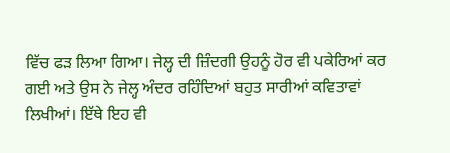ਵਿੱਚ ਫੜ ਲਿਆ ਗਿਆ। ਜੇਲ੍ਹ ਦੀ ਜ਼ਿੰਦਗੀ ਉਹਨੂੰ ਹੋਰ ਵੀ ਪਕੇਰਿਆਂ ਕਰ ਗਈ ਅਤੇ ਉਸ ਨੇ ਜੇਲ੍ਹ ਅੰਦਰ ਰਹਿੰਦਿਆਂ ਬਹੁਤ ਸਾਰੀਆਂ ਕਵਿਤਾਵਾਂ ਲਿਖੀਆਂ। ਇੱਥੇ ਇਹ ਵੀ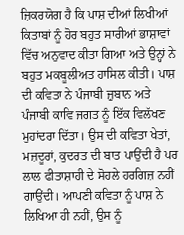ਜ਼ਿਕਰਯੋਗ ਹੈ ਕਿ ਪਾਸ਼ ਦੀਆਂ ਲਿਖੀਆਂ ਕਿਤਾਬਾਂ ਨੂੰ ਹੋਰ ਬਹੁਤ ਸਾਰੀਆਂ ਭਾਸ਼ਾਵਾਂ ਵਿੱਚ ਅਨੁਵਾਦ ਕੀਤਾ ਗਿਆ ਅਤੇ ਉਨ੍ਹਾਂ ਨੇ ਬਹੁਤ ਮਕਬੂਲੀਅਤ ਹਾਸਿਲ ਕੀਤੀ। ਪਾਸ਼ ਦੀ ਕਵਿਤਾ ਨੇ ਪੰਜਾਬੀ ਜ਼ੁਬਾਨ ਅਤੇ ਪੰਜਾਬੀ ਕਾਵਿ ਜਗਤ ਨੂੰ ਇੱਕ ਵਿਲੱਖਣ ਮੁਹਾਂਦਰਾ ਦਿੱਤਾ। ਉਸ ਦੀ ਕਵਿਤਾ ਖੇਤਾਂ, ਮਜ਼ਦੂਰਾਂ, ਕੁਦਰਤ ਦੀ ਬਾਤ ਪਾਉਂਦੀ ਹੈ ਪਰ ਲਾਲ ਫੀਤਾਸ਼ਾਹੀ ਦੇ ਸੋਹਲੇ ਹਰਗਿਜ਼ ਨਹੀਂ ਗਾਉਂਦੀ। ਆਪਣੀ ਕਵਿਤਾ ਨੂੰ ਪਾਸ਼ ਨੇ ਲਿਖਿਆ ਹੀ ਨਹੀਂ, ਉਸ ਨੂੰ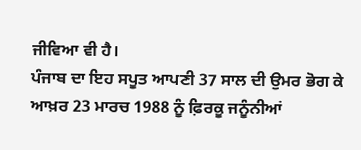ਜੀਵਿਆ ਵੀ ਹੈ।
ਪੰਜਾਬ ਦਾ ਇਹ ਸਪੂਤ ਆਪਣੀ 37 ਸਾਲ ਦੀ ਉਮਰ ਭੋਗ ਕੇ ਆਖ਼ਰ 23 ਮਾਰਚ 1988 ਨੂੰ ਫ਼ਿਰਕੂ ਜਨੂੰਨੀਆਂ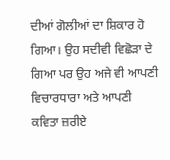ਦੀਆਂ ਗੋਲੀਆਂ ਦਾ ਸ਼ਿਕਾਰ ਹੋ ਗਿਆ। ਉਹ ਸਦੀਵੀ ਵਿਛੋੜਾ ਦੇ ਗਿਆ ਪਰ ਉਹ ਅਜੇ ਵੀ ਆਪਣੀ ਵਿਚਾਰਧਾਰਾ ਅਤੇ ਆਪਣੀ ਕਵਿਤਾ ਜ਼ਰੀਏ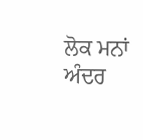ਲੋਕ ਮਨਾਂ ਅੰਦਰ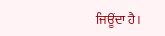ਜਿਊਂਦਾ ਹੈ।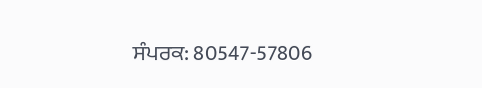ਸੰਪਰਕ: 80547-57806